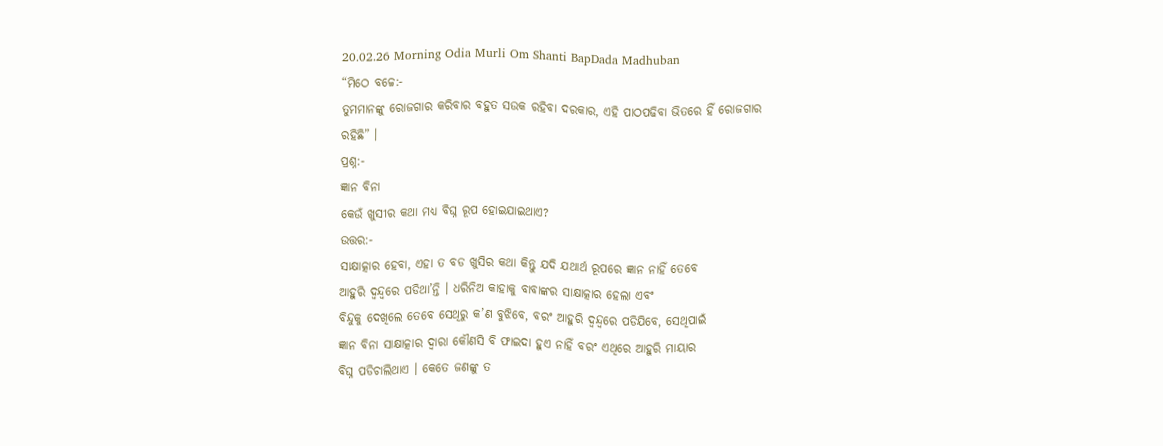20.02.26 Morning Odia Murli Om Shanti BapDada Madhuban
“ମିଠେ ବଚ୍ଚେ:-
ତୁମମାନଙ୍କୁ ରୋଜଗାର କରିବାର ବହୁତ ସଉକ ରହିବା ଦରକାର, ଏହି ପାଠପଢିବା ଭିତରେ ହିଁ ରୋଜଗାର
ରହିଛି” ।
ପ୍ରଶ୍ନ:-
ଜ୍ଞାନ ବିନା
କେଉଁ ଖୁସୀର କଥା ମଧ୍ୟ ବିଘ୍ନ ରୂପ ହୋଇଯାଇଥାଏ?
ଉତ୍ତର:-
ସାକ୍ଷାତ୍କାର ହେବା, ଏହା ତ ବଡ ଖୁସିର କଥା କିନ୍ତୁ ଯଦି ଯଥାର୍ଥ ରୂପରେ ଜ୍ଞାନ ନାହିଁ ତେବେ
ଆହୁରି ଦ୍ୱନ୍ଦ୍ୱରେ ପଡିଥା’ନ୍ତି । ଧରିନିଅ କାହାକୁ ବାବାଙ୍କର ସାକ୍ଷାତ୍କାର ହେଲା ଏବଂ
ବିନ୍ଦୁକୁ ଦେଖିଲେ ତେବେ ସେଥିରୁ କ’ଣ ବୁଝିବେ, ବରଂ ଆହୁରି ଦ୍ୱନ୍ଦ୍ୱରେ ପଡିଯିବେ, ସେଥିପାଇଁ
ଜ୍ଞାନ ବିନା ସାକ୍ଷାତ୍କାର ଦ୍ୱାରା କୌଣସି ବି ଫାଇଦା ହୁଏ ନାହିଁ ବରଂ ଏଥିରେ ଆହୁରି ମାୟାର
ବିଘ୍ନ ପଡିଚାଲିଥାଏ । କେତେ ଜଣଙ୍କୁ ତ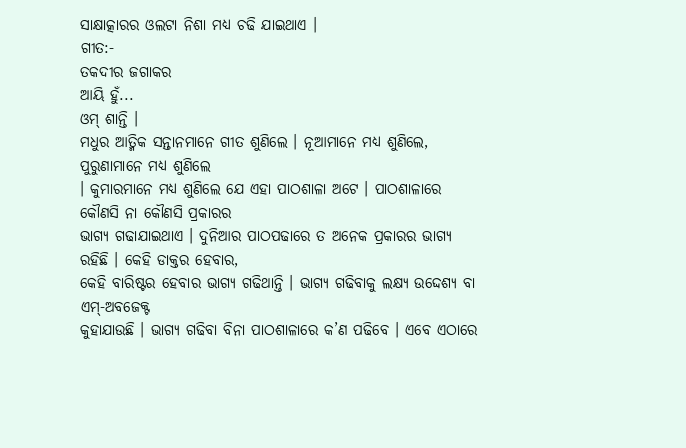ସାକ୍ଷାତ୍କାରର ଓଲଟା ନିଶା ମଧ୍ୟ ଚଢି ଯାଇଥାଏ ।
ଗୀତ:-
ତକଦୀର ଜଗାକର
ଆୟି ହୁଁ...
ଓମ୍ ଶାନ୍ତି ।
ମଧୁର ଆତ୍ମିକ ସନ୍ତାନମାନେ ଗୀତ ଶୁଣିଲେ । ନୂଆମାନେ ମଧ୍ୟ ଶୁଣିଲେ, ପୁରୁଣାମାନେ ମଧ୍ୟ ଶୁଣିଲେ
। କୁମାରମାନେ ମଧ୍ୟ ଶୁଣିଲେ ଯେ ଏହା ପାଠଶାଳା ଅଟେ । ପାଠଶାଳାରେ କୌଣସି ନା କୌଣସି ପ୍ରକାରର
ଭାଗ୍ୟ ଗଢାଯାଇଥାଏ । ଦୁନିଆର ପାଠପଢାରେ ତ ଅନେକ ପ୍ରକାରର ଭାଗ୍ୟ ରହିଛି । କେହି ଡାକ୍ତର ହେବାର,
କେହି ବାରିଷ୍ଟର ହେବାର ଭାଗ୍ୟ ଗଢିଥାନ୍ତି । ଭାଗ୍ୟ ଗଢିବାକୁ ଲକ୍ଷ୍ୟ ଉଦ୍ଦେଶ୍ୟ ବା ଏମ୍-ଅବଜେକ୍ଟ
କୁହାଯାଉଛି । ଭାଗ୍ୟ ଗଢିବା ବିନା ପାଠଶାଳାରେ କ’ଣ ପଢିବେ । ଏବେ ଏଠାରେ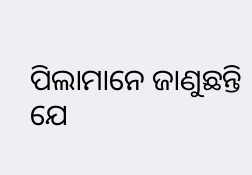ପିଲାମାନେ ଜାଣୁଛନ୍ତି
ଯେ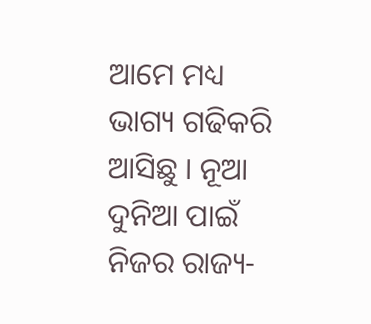ଆମେ ମଧ୍ୟ ଭାଗ୍ୟ ଗଢିକରି ଆସିଛୁ । ନୂଆ ଦୁନିଆ ପାଇଁ ନିଜର ରାଜ୍ୟ-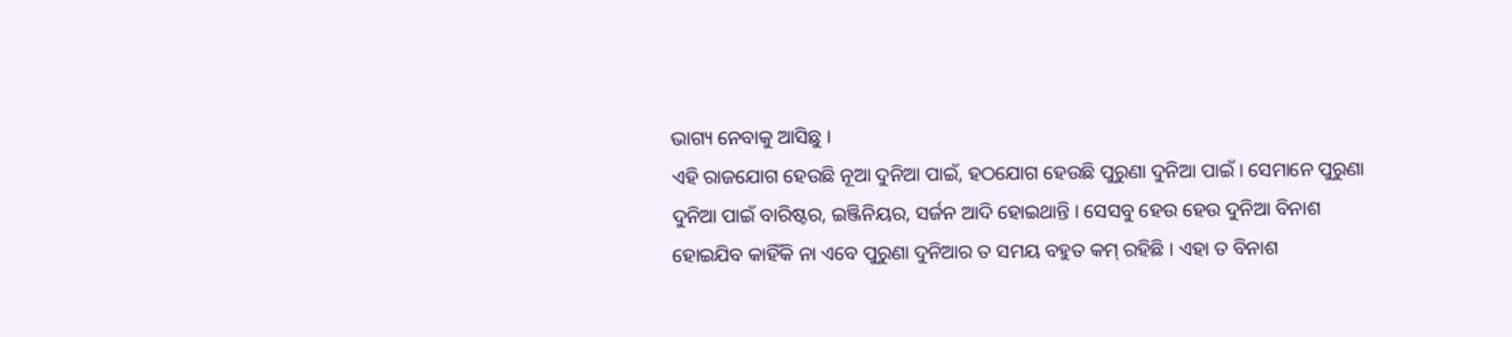ଭାଗ୍ୟ ନେବାକୁ ଆସିଛୁ ।
ଏହି ରାଜଯୋଗ ହେଉଛି ନୂଆ ଦୁନିଆ ପାଇଁ, ହଠଯୋଗ ହେଉଛି ପୁରୁଣା ଦୁନିଆ ପାଇଁ । ସେମାନେ ପୁରୁଣା
ଦୁନିଆ ପାଇଁ ବାରିଷ୍ଟର, ଇଞ୍ଜିନିୟର, ସର୍ଜନ ଆଦି ହୋଇଥାନ୍ତି । ସେସବୁ ହେଉ ହେଉ ଦୁନିଆ ବିନାଶ
ହୋଇଯିବ କାହିଁକି ନା ଏବେ ପୁରୁଣା ଦୁନିଆର ତ ସମୟ ବହୁତ କମ୍ ରହିଛି । ଏହା ତ ବିନାଶ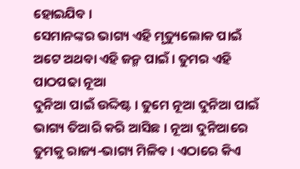ହୋଇଯିବ ।
ସେମାନଙ୍କର ଭାଗ୍ୟ ଏହି ମୃତ୍ୟୁଲୋକ ପାଇଁ ଅଟେ ଅଥବା ଏହି ଜନ୍ମ ପାଇଁ । ତୁମର ଏହି ପାଠପଢା ନୂଆ
ଦୁନିଆ ପାଇଁ ଉଦ୍ଦିଷ୍ଟ । ତୁମେ ନୂଆ ଦୁନିଆ ପାଇଁ ଭାଗ୍ୟ ତିଆରି କରି ଆସିଛ । ନୂଆ ଦୁନିଆରେ
ତୁମକୁ ରାଜ୍ୟ-ଭାଗ୍ୟ ମିଳିବ । ଏଠାରେ କିଏ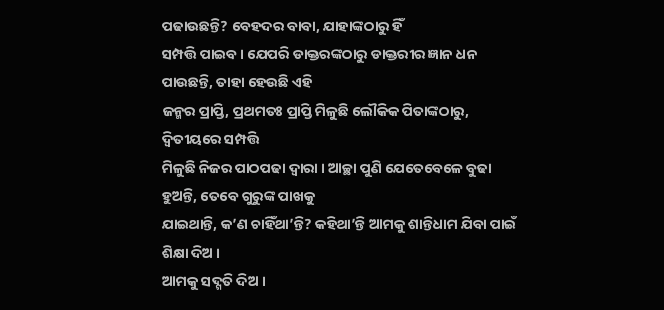ପଢାଉଛନ୍ତି? ବେହଦର ବାବା, ଯାହାଙ୍କଠାରୁ ହିଁ
ସମ୍ପତ୍ତି ପାଇବ । ଯେପରି ଡାକ୍ତରଙ୍କଠାରୁ ଡାକ୍ତରୀର ଜ୍ଞାନ ଧନ ପାଉଛନ୍ତି, ତାହା ହେଉଛି ଏହି
ଜନ୍ମର ପ୍ରାପ୍ତି, ପ୍ରଥମତଃ ପ୍ରାପ୍ତି ମିଳୁଛି ଲୌକିକ ପିତାଙ୍କଠାରୁ, ଦ୍ୱିତୀୟରେ ସମ୍ପତ୍ତି
ମିଳୁଛି ନିଜର ପାଠପଢା ଦ୍ୱାରା । ଆଚ୍ଛା ପୁଣି ଯେତେବେଳେ ବୁଢା ହୁଅନ୍ତି, ତେବେ ଗୁରୁଙ୍କ ପାଖକୁ
ଯାଇଥାନ୍ତି, କ’ଣ ଚାହିଁଥା’ନ୍ତି? କହିଥା’ନ୍ତି ଆମକୁ ଶାନ୍ତିଧାମ ଯିବା ପାଇଁ ଶିକ୍ଷା ଦିଅ ।
ଆମକୁ ସଦ୍ଗତି ଦିଅ ।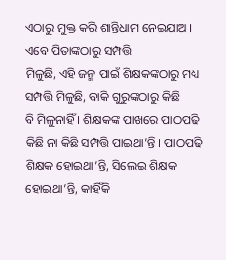ଏଠାରୁ ମୁକ୍ତ କରି ଶାନ୍ତିଧାମ ନେଇଯାଅ । ଏବେ ପିତାଙ୍କଠାରୁ ସମ୍ପତ୍ତି
ମିଳୁଛି, ଏହି ଜନ୍ମ ପାଇଁ ଶିକ୍ଷକଙ୍କଠାରୁ ମଧ୍ୟ ସମ୍ପତ୍ତି ମିଳୁଛି, ବାକି ଗୁରୁଙ୍କଠାରୁ କିଛି
ବି ମିଳୁନାହିଁ । ଶିକ୍ଷକଙ୍କ ପାଖରେ ପାଠପଢି କିଛି ନା କିଛି ସମ୍ପତ୍ତି ପାଇଥା’ନ୍ତି । ପାଠପଢି
ଶିକ୍ଷକ ହୋଇଥା’ନ୍ତି, ସିଲେଇ ଶିକ୍ଷକ ହୋଇଥା’ନ୍ତି, କାହିଁକି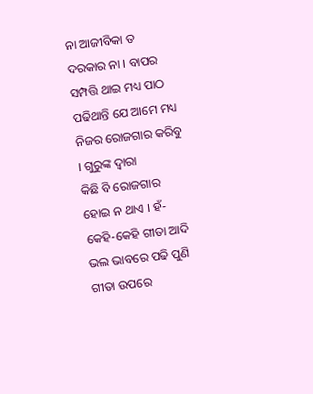ନା ଆଜୀବିକା ତ ଦରକାର ନା । ବାପର
ସମ୍ପତ୍ତି ଥାଇ ମଧ୍ୟ ପାଠ ପଢିଥାନ୍ତି ଯେ ଆମେ ମଧ୍ୟ ନିଜର ରୋଜଗାର କରିବୁ । ଗୁରୁଙ୍କ ଦ୍ୱାରା
କିଛି ବି ରୋଜଗାର ହୋଇ ନ ଥାଏ । ହଁ-କେହି-କେହି ଗୀତା ଆଦି ଭଲ ଭାବରେ ପଢି ପୁଣି ଗୀତା ଉପରେ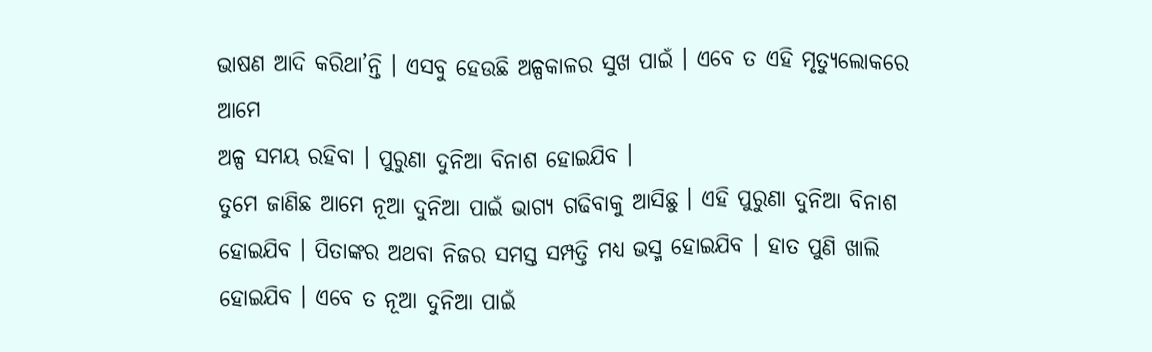ଭାଷଣ ଆଦି କରିଥା’ନ୍ତି । ଏସବୁ ହେଉଛି ଅଳ୍ପକାଳର ସୁଖ ପାଇଁ । ଏବେ ତ ଏହି ମୃତ୍ୟୁଲୋକରେ ଆମେ
ଅଳ୍ପ ସମୟ ରହିବା । ପୁରୁଣା ଦୁନିଆ ବିନାଶ ହୋଇଯିବ ।
ତୁମେ ଜାଣିଛ ଆମେ ନୂଆ ଦୁନିଆ ପାଇଁ ଭାଗ୍ୟ ଗଢିବାକୁ ଆସିଛୁ । ଏହି ପୁରୁଣା ଦୁନିଆ ବିନାଶ
ହୋଇଯିବ । ପିତାଙ୍କର ଅଥବା ନିଜର ସମସ୍ତ ସମ୍ପତ୍ତି ମଧ୍ୟ ଭସ୍ମ ହୋଇଯିବ । ହାତ ପୁଣି ଖାଲି
ହୋଇଯିବ । ଏବେ ତ ନୂଆ ଦୁନିଆ ପାଇଁ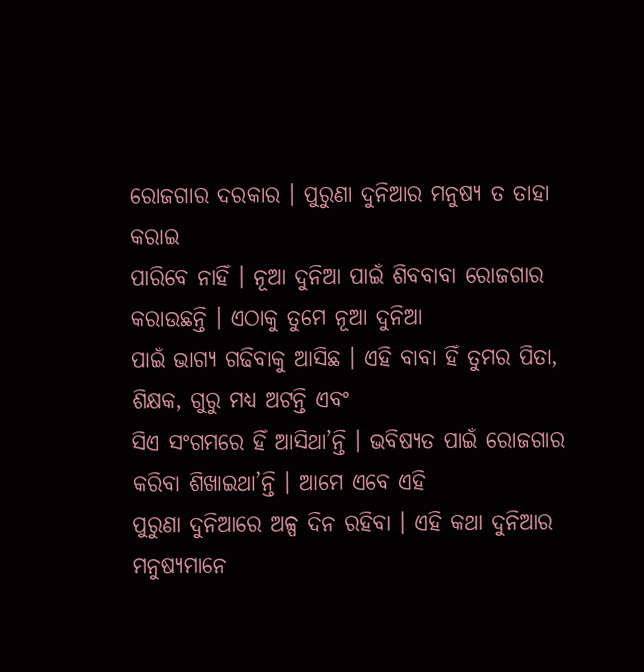ରୋଜଗାର ଦରକାର । ପୁରୁଣା ଦୁନିଆର ମନୁଷ୍ୟ ତ ତାହା କରାଇ
ପାରିବେ ନାହିଁ । ନୂଆ ଦୁନିଆ ପାଇଁ ଶିବବାବା ରୋଜଗାର କରାଉଛନ୍ତି । ଏଠାକୁ ତୁମେ ନୂଆ ଦୁନିଆ
ପାଇଁ ଭାଗ୍ୟ ଗଢିବାକୁ ଆସିଛ । ଏହି ବାବା ହିଁ ତୁମର ପିତା, ଶିକ୍ଷକ, ଗୁରୁ ମଧ୍ୟ ଅଟନ୍ତି ଏବଂ
ସିଏ ସଂଗମରେ ହିଁ ଆସିଥା’ନ୍ତି । ଭବିଷ୍ୟତ ପାଇଁ ରୋଜଗାର କରିବା ଶିଖାଇଥା’ନ୍ତି । ଆମେ ଏବେ ଏହି
ପୁରୁଣା ଦୁନିଆରେ ଅଳ୍ପ ଦିନ ରହିବା । ଏହି କଥା ଦୁନିଆର ମନୁଷ୍ୟମାନେ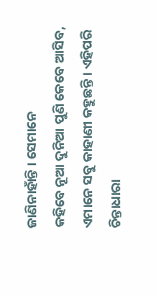ଜାଣିନାହାଁନ୍ତି । ସେମାନେ
କହିବେ ନୂଆ ଦୁନିଆ ପୁଣି କେବେ ଆସିବ, ଏମାନେ ସବୁ କାହାଣୀ କହୁଛନ୍ତି । ଏହିପରି ଚିନ୍ତାଧାରା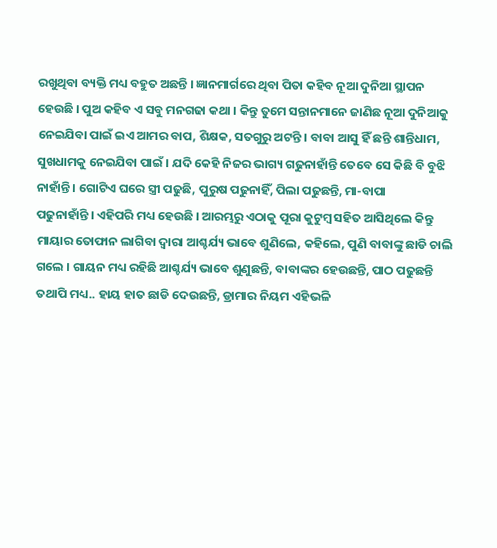ରଖୁଥିବା ବ୍ୟକ୍ତି ମଧ୍ୟ ବହୁତ ଅଛନ୍ତି । ଜ୍ଞାନମାର୍ଗରେ ଥିବା ପିତା କହିବ ନୂଆ ଦୁନିଆ ସ୍ଥାପନ
ହେଉଛି । ପୁଅ କହିବ ଏ ସବୁ ମନଗଢା କଥା । କିନ୍ତୁ ତୁମେ ସନ୍ତାନମାନେ ଜାଣିଛ ନୂଆ ଦୁନିଆକୁ
ନେଇଯିବା ପାଇଁ ଇଏ ଆମର ବାପ, ଶିକ୍ଷକ, ସତଗୁରୁ ଅଟନ୍ତି । ବାବା ଆସୁ ହିଁ ଛନ୍ତି ଶାନ୍ତିଧାମ,
ସୁଖଧାମକୁ ନେଇଯିବା ପାଇଁ । ଯଦି କେହି ନିଜର ଭାଗ୍ୟ ଗଢୁନାହାଁନ୍ତି ତେବେ ସେ କିଛି ବି ବୁଝି
ନାହାଁନ୍ତି । ଗୋଟିଏ ଘରେ ସ୍ତ୍ରୀ ପଢୁଛି, ପୁରୁଷ ପଢୁନାହିଁ, ପିଲା ପଢୁଛନ୍ତି, ମା-ବାପା
ପଢୁନାହାଁନ୍ତି । ଏହିପରି ମଧ୍ୟ ହେଉଛି । ଆରମ୍ଭରୁ ଏଠାକୁ ପୂରା କୁଟୁମ୍ବ ସହିତ ଆସିଥିଲେ କିନ୍ତୁ
ମାୟାର ତୋଫାନ ଲାଗିବା ଦ୍ୱାରା ଆଶ୍ଚର୍ଯ୍ୟ ଭାବେ ଶୁଣିଲେ, କହିଲେ, ପୁଣି ବାବାଙ୍କୁ ଛାଡି ଚାଲି
ଗଲେ । ଗାୟନ ମଧ୍ୟ ରହିଛି ଆଶ୍ଚର୍ଯ୍ୟ ଭାବେ ଶୁଣୁଛନ୍ତି, ବାବାଙ୍କର ହେଉଛନ୍ତି, ପାଠ ପଢୁଛନ୍ତି
ତଥାପି ମଧ୍ୟ.. ହାୟ ହାତ ଛାଡି ଦେଉଛନ୍ତି, ଡ୍ରାମାର ନିୟମ ଏହିଭଳି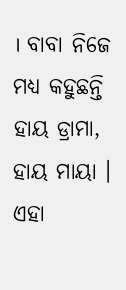। ବାବା ନିଜେ ମଧ୍ୟ କହୁଛନ୍ତି
ହାୟ ଡ୍ରାମା, ହାୟ ମାୟା । ଏହା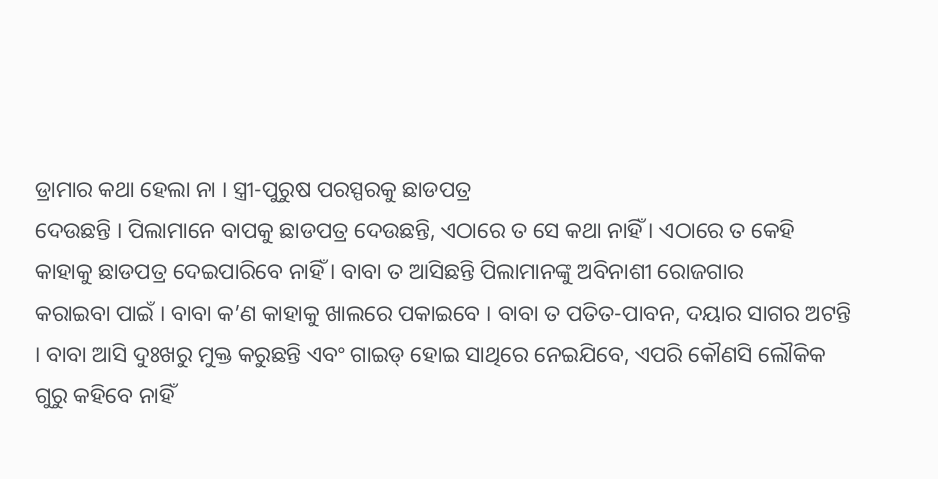ଡ୍ରାମାର କଥା ହେଲା ନା । ସ୍ତ୍ରୀ-ପୁରୁଷ ପରସ୍ପରକୁ ଛାଡପତ୍ର
ଦେଉଛନ୍ତି । ପିଲାମାନେ ବାପକୁ ଛାଡପତ୍ର ଦେଉଛନ୍ତି, ଏଠାରେ ତ ସେ କଥା ନାହିଁ । ଏଠାରେ ତ କେହି
କାହାକୁ ଛାଡପତ୍ର ଦେଇପାରିବେ ନାହିଁ । ବାବା ତ ଆସିଛନ୍ତି ପିଲାମାନଙ୍କୁ ଅବିନାଶୀ ରୋଜଗାର
କରାଇବା ପାଇଁ । ବାବା କ’ଣ କାହାକୁ ଖାଲରେ ପକାଇବେ । ବାବା ତ ପତିତ-ପାବନ, ଦୟାର ସାଗର ଅଟନ୍ତି
। ବାବା ଆସି ଦୁଃଖରୁ ମୁକ୍ତ କରୁଛନ୍ତି ଏବଂ ଗାଇଡ୍ ହୋଇ ସାଥିରେ ନେଇଯିବେ, ଏପରି କୌଣସି ଲୌକିକ
ଗୁରୁ କହିବେ ନାହିଁ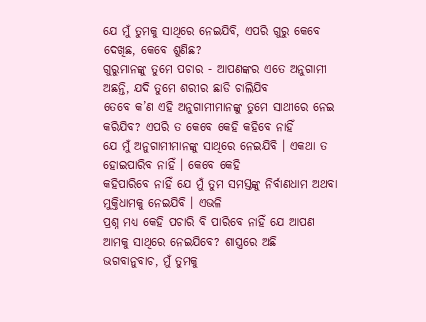ଯେ ମୁଁ ତୁମକୁ ସାଥିରେ ନେଇଯିବି, ଏପରି ଗୁରୁ କେବେ ଦେଖିଛ, କେବେ ଶୁଣିଛ?
ଗୁରୁମାନଙ୍କୁ ତୁମେ ପଚାର - ଆପଣଙ୍କର ଏତେ ଅନୁଗାମୀ ଅଛନ୍ତି, ଯଦି ତୁମେ ଶରୀର ଛାଡି ଚାଲିଯିବ
ତେବେ କ’ଣ ଏହି ଅନୁଗାମୀମାନଙ୍କୁ ତୁମେ ସାଥୀରେ ନେଇ କରିଯିବ? ଏପରି ତ କେବେ କେହି କହିବେ ନାହିଁ
ଯେ ମୁଁ ଅନୁଗାମୀମାନଙ୍କୁ ସାଥିରେ ନେଇଯିବି । ଏକଥା ତ ହୋଇପାରିବ ନାହିଁ । କେବେ କେହି
କହିପାରିବେ ନାହିଁ ଯେ ମୁଁ ତୁମ ସମସ୍ତଙ୍କୁ ନିର୍ବାଣଧାମ ଅଥବା ମୁକ୍ତିଧାମକୁ ନେଇଯିବି । ଏଭଳି
ପ୍ରଶ୍ନ ମଧ୍ୟ କେହି ପଚାରି ବି ପାରିବେ ନାହିଁ ଯେ ଆପଣ ଆମକୁ ସାଥିରେ ନେଇଯିବେ? ଶାସ୍ତ୍ରରେ ଅଛି
ଭଗବାନୁବାଚ, ମୁଁ ତୁମକୁ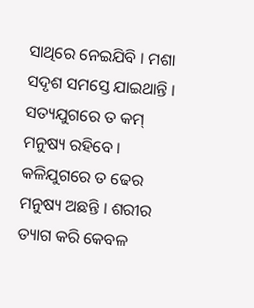ସାଥିରେ ନେଇଯିବି । ମଶା ସଦୃଶ ସମସ୍ତେ ଯାଇଥାନ୍ତି । ସତ୍ୟଯୁଗରେ ତ କମ୍
ମନୁଷ୍ୟ ରହିବେ । କଳିଯୁଗରେ ତ ଢେର ମନୁଷ୍ୟ ଅଛନ୍ତି । ଶରୀର ତ୍ୟାଗ କରି କେବଳ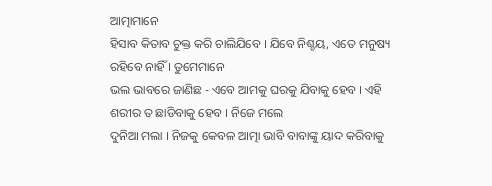ଆତ୍ମାମାନେ
ହିସାବ କିତାବ ଚୁକ୍ତ କରି ଚାଲିଯିବେ । ଯିବେ ନିଶ୍ଚୟ, ଏତେ ମନୁଷ୍ୟ ରହିବେ ନାହିଁ । ତୁମେମାନେ
ଭଲ ଭାବରେ ଜାଣିଛ - ଏବେ ଆମକୁ ଘରକୁ ଯିବାକୁ ହେବ । ଏହି ଶରୀର ତ ଛାଡିବାକୁ ହେବ । ନିଜେ ମଲେ
ଦୁନିଆ ମଲା । ନିଜକୁ କେବଳ ଆତ୍ମା ଭାବି ବାବାଙ୍କୁ ୟାଦ କରିବାକୁ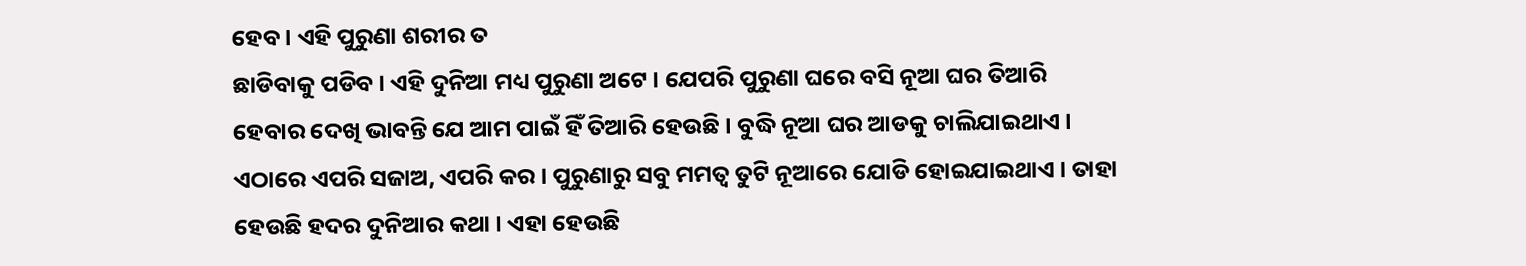ହେବ । ଏହି ପୁରୁଣା ଶରୀର ତ
ଛାଡିବାକୁ ପଡିବ । ଏହି ଦୁନିଆ ମଧ୍ୟ ପୁରୁଣା ଅଟେ । ଯେପରି ପୁରୁଣା ଘରେ ବସି ନୂଆ ଘର ତିଆରି
ହେବାର ଦେଖି ଭାବନ୍ତି ଯେ ଆମ ପାଇଁ ହିଁ ତିଆରି ହେଉଛି । ବୁଦ୍ଧି ନୂଆ ଘର ଆଡକୁ ଚାଲିଯାଇଥାଏ ।
ଏଠାରେ ଏପରି ସଜାଅ, ଏପରି କର । ପୁରୁଣାରୁ ସବୁ ମମତ୍ୱ ତୁଟି ନୂଆରେ ଯୋଡି ହୋଇଯାଇଥାଏ । ତାହା
ହେଉଛି ହଦର ଦୁନିଆର କଥା । ଏହା ହେଉଛି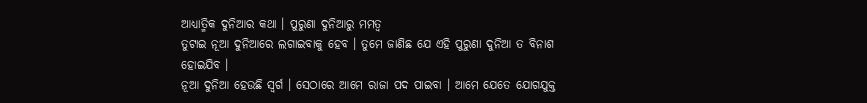ଆଧ୍ୟାତ୍ମିକ ଦୁନିଆର କଥା । ପୁରୁଣା ଦୁନିଆରୁ ମମତ୍ୱ
ତୁଟାଇ ନୂଆ ଦୁନିଆରେ ଲଗାଇବାକୁ ହେବ । ତୁମେ ଜାଣିଛ ଯେ ଏହି ପୁରୁଣା ଦୁନିଆ ତ ବିନାଶ ହୋଇଯିବ ।
ନୂଆ ଦୁନିଆ ହେଉଛି ସ୍ୱର୍ଗ । ସେଠାରେ ଆମେ ରାଜା ପଦ ପାଇବା । ଆମେ ଯେତେ ଯୋଗଯୁକ୍ତ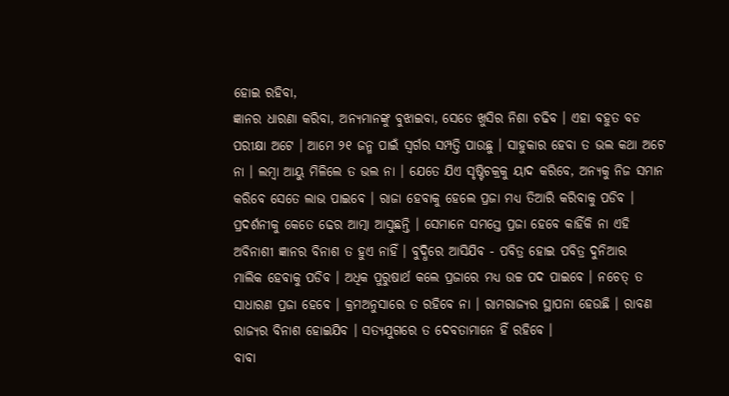ହୋଇ ରହିବା,
ଜ୍ଞାନର ଧାରଣା କରିବା, ଅନ୍ୟମାନଙ୍କୁ ବୁଝାଇବା, ସେତେ ଖୁସିର ନିଶା ଚଢିବ । ଏହା ବହୁତ ବଡ
ପରୀକ୍ଷା ଅଟେ । ଆମେ ୨୧ ଜନ୍ମ ପାଇଁ ସ୍ୱର୍ଗର ସମ୍ପତ୍ତି ପାଉଛୁ । ସାହୁକାର ହେବା ତ ଭଲ କଥା ଅଟେ
ନା । ଲମ୍ବା ଆୟୁ ମିଳିଲେ ତ ଭଲ ନା । ଯେତେ ଯିଏ ସୃଷ୍ଟିଚକ୍ରକୁ ୟାଦ କରିବେ, ଅନ୍ୟକୁ ନିଜ ସମାନ
କରିବେ ସେତେ ଲାଭ ପାଇବେ । ରାଜା ହେବାକୁ ହେଲେ ପ୍ରଜା ମଧ୍ୟ ତିଆରି କରିବାକୁ ପଡିବ ।
ପ୍ରଦର୍ଶନୀକୁ କେତେ ଢେର ଆତ୍ମା ଆସୁଛନ୍ତି । ସେମାନେ ସମସ୍ତେ ପ୍ରଜା ହେବେ କାହିଁକି ନା ଏହି
ଅବିନାଶୀ ଜ୍ଞାନର ବିନାଶ ତ ହୁଏ ନାହିଁ । ବୁଦ୍ଧିରେ ଆସିଯିବ - ପବିତ୍ର ହୋଇ ପବିତ୍ର ଦୁନିଆର
ମାଲିକ ହେବାକୁ ପଡିବ । ଅଧିକ ପୁରୁଷାର୍ଥ କଲେ ପ୍ରଜାରେ ମଧ୍ୟ ଉଚ୍ଚ ପଦ ପାଇବେ । ନଚେତ୍ ତ
ସାଧାରଣ ପ୍ରଜା ହେବେ । କ୍ରମଅନୁସାରେ ତ ରହିବେ ନା । ରାମରାଜ୍ୟର ସ୍ଥାପନା ହେଉଛି । ରାବଣ
ରାଜ୍ୟର ବିନାଶ ହୋଇଯିବ । ସତ୍ୟଯୁଗରେ ତ ଦେବତାମାନେ ହିଁ ରହିବେ ।
ବାବା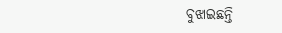ବୁଝାଇଛନ୍ତି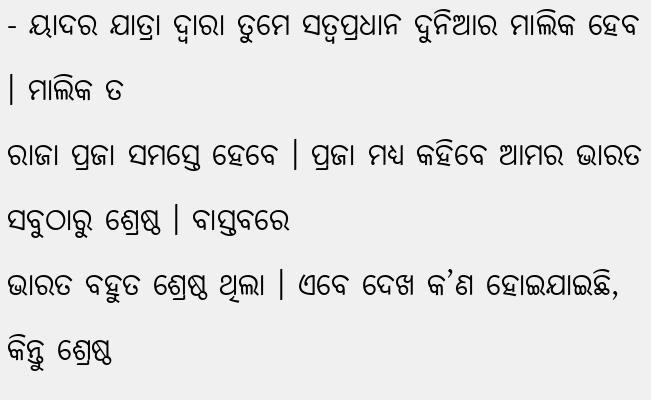- ୟାଦର ଯାତ୍ରା ଦ୍ୱାରା ତୁମେ ସତ୍ୱପ୍ରଧାନ ଦୁନିଆର ମାଲିକ ହେବ । ମାଲିକ ତ
ରାଜା ପ୍ରଜା ସମସ୍ତେ ହେବେ । ପ୍ରଜା ମଧ୍ୟ କହିବେ ଆମର ଭାରତ ସବୁଠାରୁ ଶ୍ରେଷ୍ଠ । ବାସ୍ତବରେ
ଭାରତ ବହୁତ ଶ୍ରେଷ୍ଠ ଥିଲା । ଏବେ ଦେଖ କ’ଣ ହୋଇଯାଇଛି, କିନ୍ତୁ ଶ୍ରେଷ୍ଠ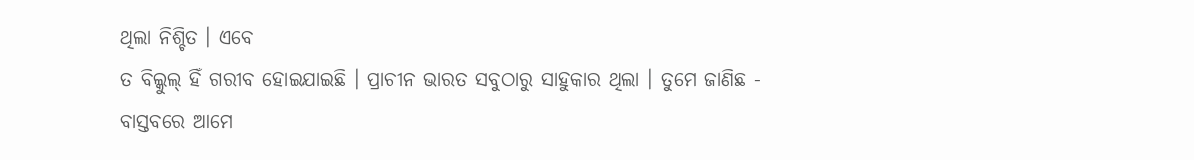ଥିଲା ନିଶ୍ଚିତ । ଏବେ
ତ ବିଲ୍କୁଲ୍ ହିଁ ଗରୀବ ହୋଇଯାଇଛି । ପ୍ରାଚୀନ ଭାରତ ସବୁଠାରୁ ସାହୁକାର ଥିଲା । ତୁମେ ଜାଣିଛ -
ବାସ୍ତବରେ ଆମେ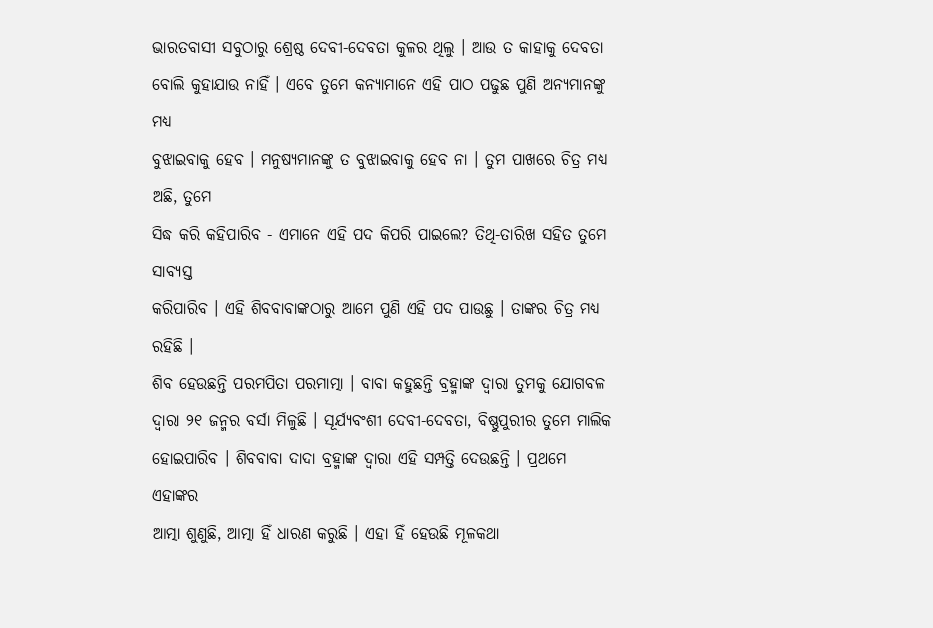ଭାରତବାସୀ ସବୁଠାରୁ ଶ୍ରେଷ୍ଠ ଦେବୀ-ଦେବତା କୁଳର ଥିଲୁ । ଆଉ ତ କାହାକୁ ଦେବତା
ବୋଲି କୁହାଯାଉ ନାହିଁ । ଏବେ ତୁମେ କନ୍ୟାମାନେ ଏହି ପାଠ ପଢୁଛ ପୁଣି ଅନ୍ୟମାନଙ୍କୁ ମଧ୍ୟ
ବୁଝାଇବାକୁ ହେବ । ମନୁଷ୍ୟମାନଙ୍କୁ ତ ବୁଝାଇବାକୁ ହେବ ନା । ତୁମ ପାଖରେ ଚିତ୍ର ମଧ୍ୟ ଅଛି, ତୁମେ
ସିଦ୍ଧ କରି କହିପାରିବ - ଏମାନେ ଏହି ପଦ କିପରି ପାଇଲେ? ତିଥି-ତାରିଖ ସହିତ ତୁମେ ସାବ୍ୟସ୍ତ
କରିପାରିବ । ଏହି ଶିବବାବାଙ୍କଠାରୁ ଆମେ ପୁଣି ଏହି ପଦ ପାଉଛୁ । ତାଙ୍କର ଚିତ୍ର ମଧ୍ୟ ରହିଛି ।
ଶିବ ହେଉଛନ୍ତି ପରମପିତା ପରମାତ୍ମା । ବାବା କହୁଛନ୍ତି ବ୍ରହ୍ମାଙ୍କ ଦ୍ୱାରା ତୁମକୁ ଯୋଗବଳ
ଦ୍ୱାରା ୨୧ ଜନ୍ମର ବର୍ସା ମିଳୁଛି । ସୂର୍ଯ୍ୟବଂଶୀ ଦେବୀ-ଦେବତା, ବିଷ୍ଣୁପୁରୀର ତୁମେ ମାଲିକ
ହୋଇପାରିବ । ଶିବବାବା ଦାଦା ବ୍ରହ୍ମାଙ୍କ ଦ୍ୱାରା ଏହି ସମ୍ପତ୍ତି ଦେଉଛନ୍ତି । ପ୍ରଥମେ ଏହାଙ୍କର
ଆତ୍ମା ଶୁଣୁଛି, ଆତ୍ମା ହିଁ ଧାରଣ କରୁଛି । ଏହା ହିଁ ହେଉଛି ମୂଳକଥା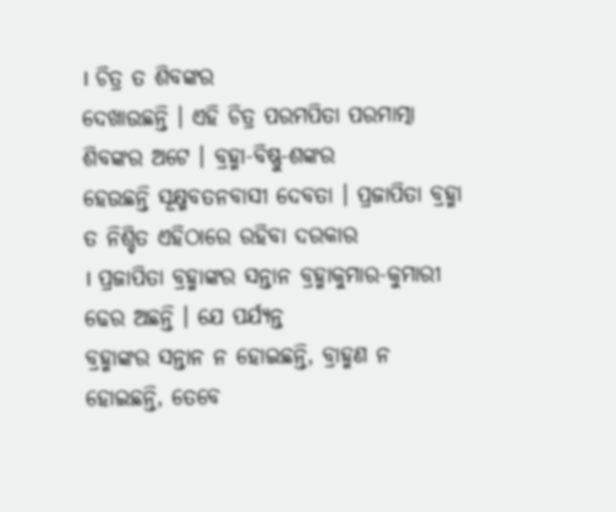। ଚିତ୍ର ତ ଶିବଙ୍କର
ଦେଖାଉଛନ୍ତି । ଏହି ଚିତ୍ର ପରମପିତା ପରମାତ୍ମା ଶିବଙ୍କର ଅଟେ । ବ୍ରହ୍ମା-ବିଷ୍ଣୁ-ଶଙ୍କର
ହେଉଛନ୍ତି ସୂକ୍ଷ୍ମବତନବାସୀ ଦେବତା । ପ୍ରଜାପିତା ବ୍ରହ୍ମା ତ ନିଶ୍ଚିତ ଏହିଠାରେ ରହିବା ଦରକାର
। ପ୍ରଜାପିତା ବ୍ରହ୍ମାଙ୍କର ସନ୍ତାନ ବ୍ରହ୍ମାକୁମାର-କୁମାରୀ ଢେର ଅଛନ୍ତି । ଯେ ପର୍ଯ୍ୟନ୍ତ
ବ୍ରହ୍ମାଙ୍କର ସନ୍ତାନ ନ ହୋଇଛନ୍ତି, ବ୍ରାହ୍ମଣ ନ ହୋଇଛନ୍ତି, ତେବେ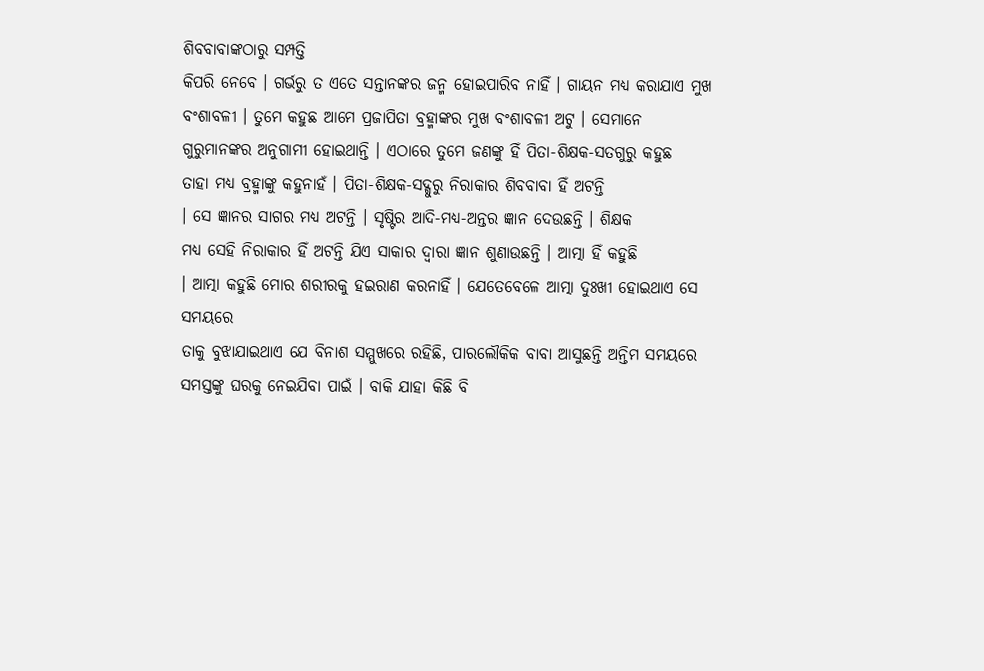ଶିବବାବାଙ୍କଠାରୁ ସମ୍ପତ୍ତି
କିପରି ନେବେ । ଗର୍ଭରୁ ତ ଏତେ ସନ୍ତାନଙ୍କର ଜନ୍ମ ହୋଇପାରିବ ନାହିଁ । ଗାୟନ ମଧ୍ୟ କରାଯାଏ ମୁଖ
ବଂଶାବଳୀ । ତୁମେ କହୁଛ ଆମେ ପ୍ରଜାପିତା ବ୍ରହ୍ମାଙ୍କର ମୁଖ ବଂଶାବଳୀ ଅଟୁ । ସେମାନେ
ଗୁରୁମାନଙ୍କର ଅନୁଗାମୀ ହୋଇଥାନ୍ତି । ଏଠାରେ ତୁମେ ଜଣଙ୍କୁ ହିଁ ପିତା-ଶିକ୍ଷକ-ସତଗୁରୁ କହୁଛ
ତାହା ମଧ୍ୟ ବ୍ରହ୍ମାଙ୍କୁ କହୁନାହଁ । ପିତା-ଶିକ୍ଷକ-ସଦ୍ଗୁରୁ ନିରାକାର ଶିବବାବା ହିଁ ଅଟନ୍ତି
। ସେ ଜ୍ଞାନର ସାଗର ମଧ୍ୟ ଅଟନ୍ତି । ସୃଷ୍ଟିର ଆଦି-ମଧ୍ୟ-ଅନ୍ତର ଜ୍ଞାନ ଦେଉଛନ୍ତି । ଶିକ୍ଷକ
ମଧ୍ୟ ସେହି ନିରାକାର ହିଁ ଅଟନ୍ତି ଯିଏ ସାକାର ଦ୍ୱାରା ଜ୍ଞାନ ଶୁଣାଉଛନ୍ତି । ଆତ୍ମା ହିଁ କହୁଛି
। ଆତ୍ମା କହୁଛି ମୋର ଶରୀରକୁ ହଇରାଣ କରନାହିଁ । ଯେତେବେଳେ ଆତ୍ମା ଦୁଃଖୀ ହୋଇଥାଏ ସେ ସମୟରେ
ତାକୁ ବୁଝାଯାଇଥାଏ ଯେ ବିନାଶ ସମ୍ମୁଖରେ ରହିଛି, ପାରଲୌକିକ ବାବା ଆସୁଛନ୍ତି ଅନ୍ତିମ ସମୟରେ
ସମସ୍ତଙ୍କୁ ଘରକୁ ନେଇଯିବା ପାଇଁ । ବାକି ଯାହା କିଛି ବି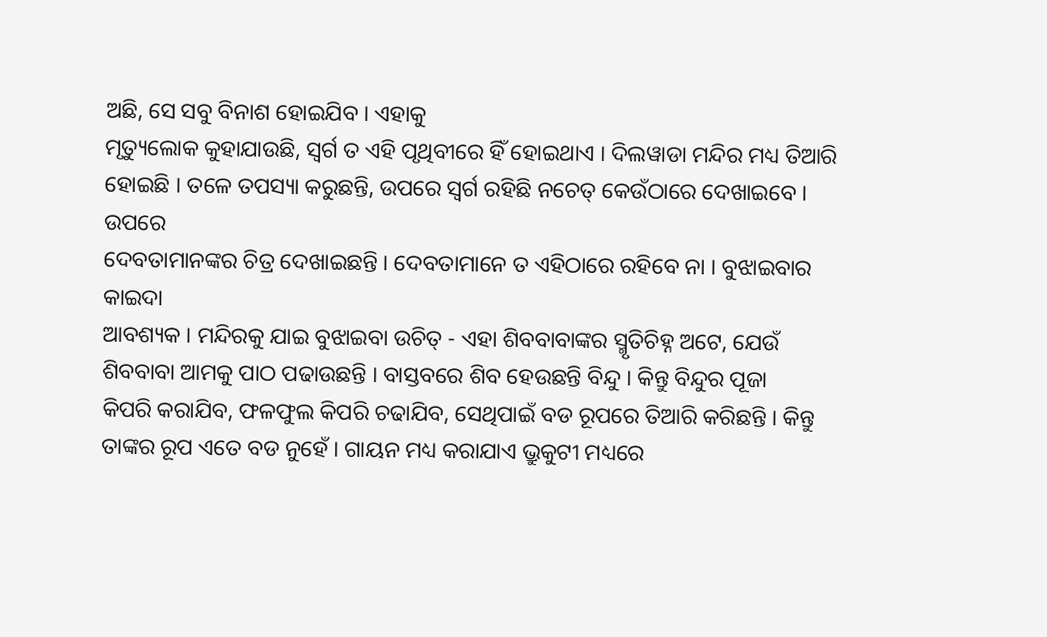ଅଛି, ସେ ସବୁ ବିନାଶ ହୋଇଯିବ । ଏହାକୁ
ମୃତ୍ୟୁଲୋକ କୁହାଯାଉଛି, ସ୍ୱର୍ଗ ତ ଏହି ପୃଥିବୀରେ ହିଁ ହୋଇଥାଏ । ଦିଲୱାଡା ମନ୍ଦିର ମଧ୍ୟ ତିଆରି
ହୋଇଛି । ତଳେ ତପସ୍ୟା କରୁଛନ୍ତି, ଉପରେ ସ୍ୱର୍ଗ ରହିଛି ନଚେତ୍ କେଉଁଠାରେ ଦେଖାଇବେ । ଉପରେ
ଦେବତାମାନଙ୍କର ଚିତ୍ର ଦେଖାଇଛନ୍ତି । ଦେବତାମାନେ ତ ଏହିଠାରେ ରହିବେ ନା । ବୁଝାଇବାର କାଇଦା
ଆବଶ୍ୟକ । ମନ୍ଦିରକୁ ଯାଇ ବୁଝାଇବା ଉଚିତ୍ - ଏହା ଶିବବାବାଙ୍କର ସ୍ମୃତିଚିହ୍ନ ଅଟେ, ଯେଉଁ
ଶିବବାବା ଆମକୁ ପାଠ ପଢାଉଛନ୍ତି । ବାସ୍ତବରେ ଶିବ ହେଉଛନ୍ତି ବିନ୍ଦୁ । କିନ୍ତୁ ବିନ୍ଦୁର ପୂଜା
କିପରି କରାଯିବ, ଫଳଫୁଲ କିପରି ଚଢାଯିବ, ସେଥିପାଇଁ ବଡ ରୂପରେ ତିଆରି କରିଛନ୍ତି । କିନ୍ତୁ
ତାଙ୍କର ରୂପ ଏତେ ବଡ ନୁହେଁ । ଗାୟନ ମଧ୍ୟ କରାଯାଏ ଭ୍ରୁକୁଟୀ ମଧ୍ୟରେ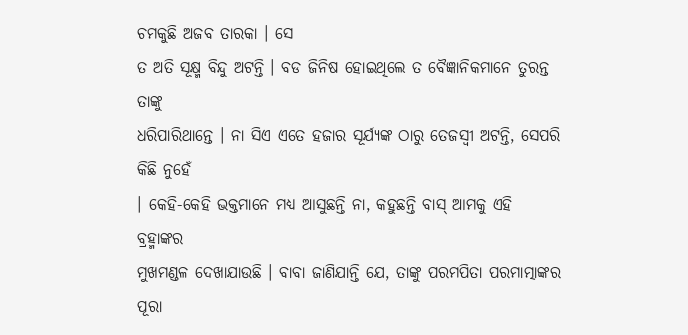ଚମକୁଛି ଅଜବ ତାରକା । ସେ
ତ ଅତି ସୂକ୍ଷ୍ମ ବିନ୍ଦୁ ଅଟନ୍ତି । ବଡ ଜିନିଷ ହୋଇଥିଲେ ତ ବୈଜ୍ଞାନିକମାନେ ତୁରନ୍ତ ତାଙ୍କୁ
ଧରିପାରିଥାନ୍ତେ । ନା ସିଏ ଏତେ ହଜାର ସୂର୍ଯ୍ୟଙ୍କ ଠାରୁ ତେଜସ୍ୱୀ ଅଟନ୍ତି, ସେପରି କିଛି ନୁହେଁ
। କେହି-କେହି ଭକ୍ତମାନେ ମଧ୍ୟ ଆସୁଛନ୍ତି ନା, କହୁଛନ୍ତି ବାସ୍ ଆମକୁ ଏହି ବ୍ରହ୍ମାଙ୍କର
ମୁଖମଣ୍ଡଳ ଦେଖାଯାଉଛି । ବାବା ଜାଣିଯାନ୍ତି ଯେ, ତାଙ୍କୁ ପରମପିତା ପରମାତ୍ମାଙ୍କର ପୂରା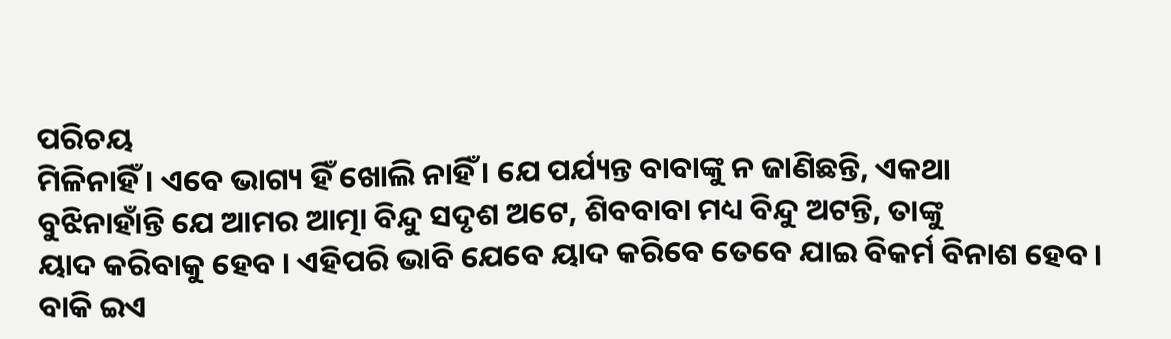ପରିଚୟ
ମିଳିନାହିଁ । ଏବେ ଭାଗ୍ୟ ହିଁ ଖୋଲି ନାହିଁ । ଯେ ପର୍ଯ୍ୟନ୍ତ ବାବାଙ୍କୁ ନ ଜାଣିଛନ୍ତି, ଏକଥା
ବୁଝିନାହାଁନ୍ତି ଯେ ଆମର ଆତ୍ମା ବିନ୍ଦୁ ସଦୃଶ ଅଟେ, ଶିବବାବା ମଧ୍ୟ ବିନ୍ଦୁ ଅଟନ୍ତି, ତାଙ୍କୁ
ୟାଦ କରିବାକୁ ହେବ । ଏହିପରି ଭାବି ଯେବେ ୟାଦ କରିବେ ତେବେ ଯାଇ ବିକର୍ମ ବିନାଶ ହେବ । ବାକି ଇଏ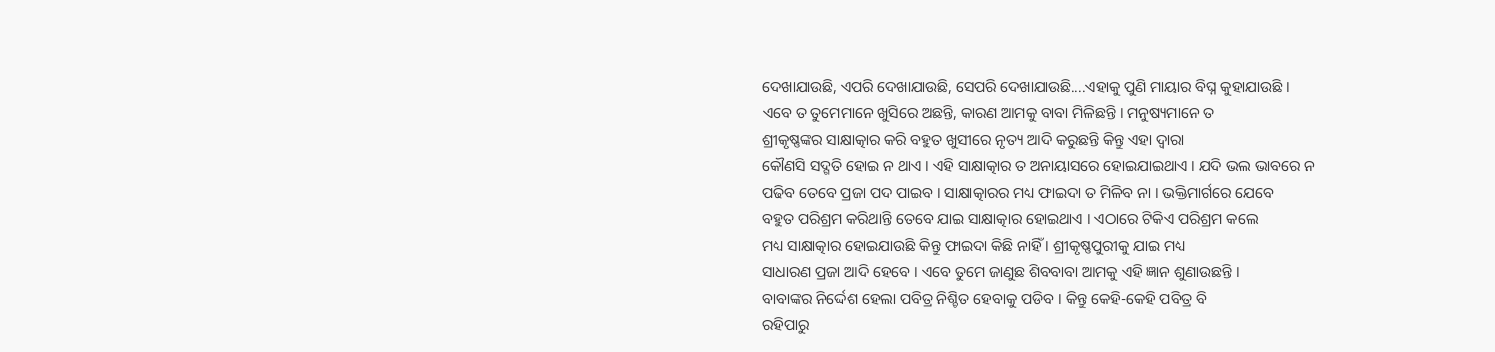ଦେଖାଯାଉଛି, ଏପରି ଦେଖାଯାଉଛି, ସେପରି ଦେଖାଯାଉଛି....ଏହାକୁ ପୁଣି ମାୟାର ବିଘ୍ନ କୁହାଯାଉଛି ।
ଏବେ ତ ତୁମେମାନେ ଖୁସିରେ ଅଛନ୍ତି, କାରଣ ଆମକୁ ବାବା ମିଳିଛନ୍ତି । ମନୁଷ୍ୟମାନେ ତ
ଶ୍ରୀକୃଷ୍ଣଙ୍କର ସାକ୍ଷାତ୍କାର କରି ବହୁତ ଖୁସୀରେ ନୃତ୍ୟ ଆଦି କରୁଛନ୍ତି କିନ୍ତୁ ଏହା ଦ୍ୱାରା
କୌଣସି ସଦ୍ଗତି ହୋଇ ନ ଥାଏ । ଏହି ସାକ୍ଷାତ୍କାର ତ ଅନାୟାସରେ ହୋଇଯାଇଥାଏ । ଯଦି ଭଲ ଭାବରେ ନ
ପଢିବ ତେବେ ପ୍ରଜା ପଦ ପାଇବ । ସାକ୍ଷାତ୍କାରର ମଧ୍ୟ ଫାଇଦା ତ ମିଳିବ ନା । ଭକ୍ତିମାର୍ଗରେ ଯେବେ
ବହୁତ ପରିଶ୍ରମ କରିଥାନ୍ତି ତେବେ ଯାଇ ସାକ୍ଷାତ୍କାର ହୋଇଥାଏ । ଏଠାରେ ଟିକିଏ ପରିଶ୍ରମ କଲେ
ମଧ୍ୟ ସାକ୍ଷାତ୍କାର ହୋଇଯାଉଛି କିନ୍ତୁ ଫାଇଦା କିଛି ନାହିଁ । ଶ୍ରୀକୃଷ୍ଣପୁରୀକୁ ଯାଇ ମଧ୍ୟ
ସାଧାରଣ ପ୍ରଜା ଆଦି ହେବେ । ଏବେ ତୁମେ ଜାଣୁଛ ଶିବବାବା ଆମକୁ ଏହି ଜ୍ଞାନ ଶୁଣାଉଛନ୍ତି ।
ବାବାଙ୍କର ନିର୍ଦ୍ଦେଶ ହେଲା ପବିତ୍ର ନିଶ୍ଚିତ ହେବାକୁ ପଡିବ । କିନ୍ତୁ କେହି-କେହି ପବିତ୍ର ବି
ରହିପାରୁ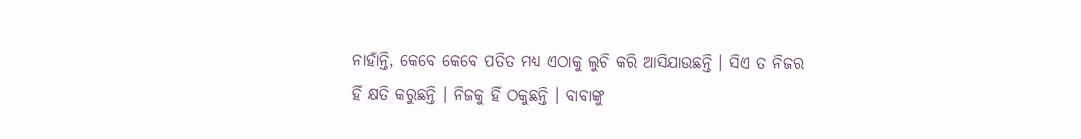ନାହାଁନ୍ତି, କେବେ କେବେ ପତିତ ମଧ୍ୟ ଏଠାକୁ ଲୁଚି କରି ଆସିଯାଉଛନ୍ତି । ସିଏ ତ ନିଜର
ହିଁ କ୍ଷତି କରୁଛନ୍ତି । ନିଜକୁ ହିଁ ଠକୁଛନ୍ତି । ବାବାଙ୍କୁ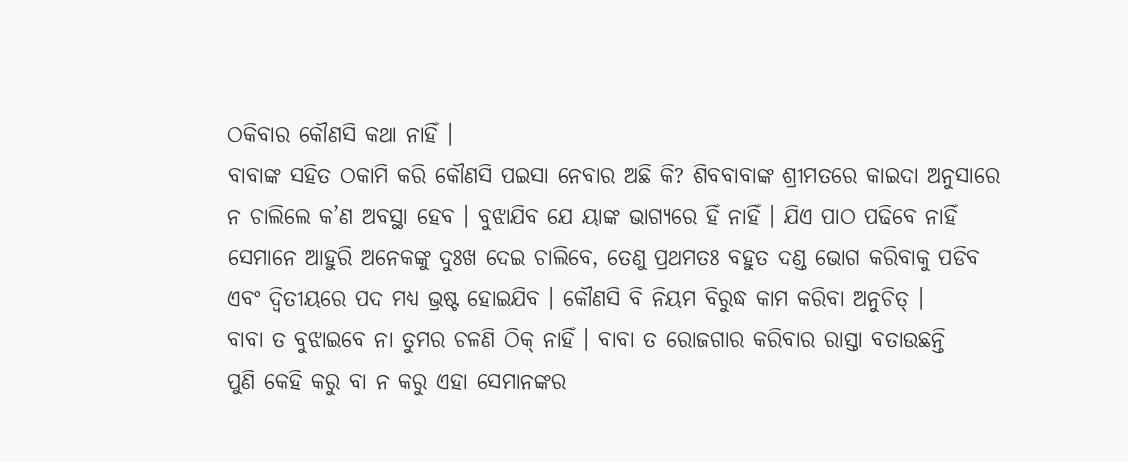ଠକିବାର କୌଣସି କଥା ନାହିଁ ।
ବାବାଙ୍କ ସହିତ ଠକାମି କରି କୌଣସି ପଇସା ନେବାର ଅଛି କି? ଶିବବାବାଙ୍କ ଶ୍ରୀମତରେ କାଇଦା ଅନୁସାରେ
ନ ଚାଲିଲେ କ’ଣ ଅବସ୍ଥା ହେବ । ବୁଝାଯିବ ଯେ ୟାଙ୍କ ଭାଗ୍ୟରେ ହିଁ ନାହିଁ । ଯିଏ ପାଠ ପଢିବେ ନାହିଁ
ସେମାନେ ଆହୁରି ଅନେକଙ୍କୁ ଦୁଃଖ ଦେଇ ଚାଲିବେ, ତେଣୁ ପ୍ରଥମତଃ ବହୁତ ଦଣ୍ଡ ଭୋଗ କରିବାକୁ ପଡିବ
ଏବଂ ଦ୍ୱିତୀୟରେ ପଦ ମଧ୍ୟ ଭ୍ରଷ୍ଟ ହୋଇଯିବ । କୌଣସି ବି ନିୟମ ବିରୁଦ୍ଧ କାମ କରିବା ଅନୁଚିତ୍ ।
ବାବା ତ ବୁଝାଇବେ ନା ତୁମର ଚଳଣି ଠିକ୍ ନାହିଁ । ବାବା ତ ରୋଜଗାର କରିବାର ରାସ୍ତା ବତାଉଛନ୍ତି
ପୁଣି କେହି କରୁ ବା ନ କରୁ ଏହା ସେମାନଙ୍କର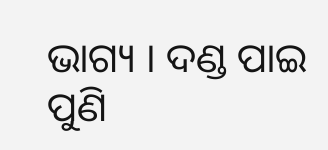ଭାଗ୍ୟ । ଦଣ୍ଡ ପାଇ ପୁଣି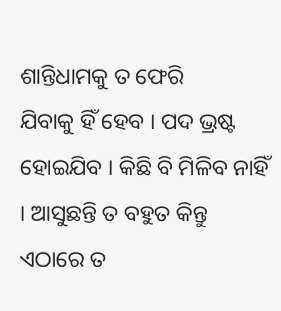ଶାନ୍ତିଧାମକୁ ତ ଫେରି
ଯିବାକୁ ହିଁ ହେବ । ପଦ ଭ୍ରଷ୍ଟ ହୋଇଯିବ । କିଛି ବି ମିଳିବ ନାହିଁ । ଆସୁଛନ୍ତି ତ ବହୁତ କିନ୍ତୁ
ଏଠାରେ ତ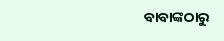ବାବାଙ୍କଠାରୁ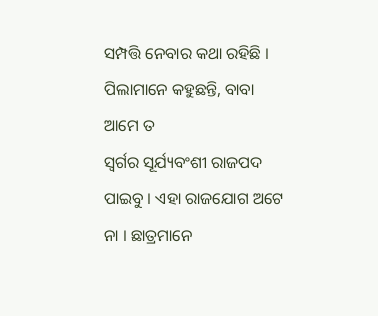ସମ୍ପତ୍ତି ନେବାର କଥା ରହିଛି । ପିଲାମାନେ କହୁଛନ୍ତି, ବାବା ଆମେ ତ
ସ୍ୱର୍ଗର ସୂର୍ଯ୍ୟବଂଶୀ ରାଜପଦ ପାଇବୁ । ଏହା ରାଜଯୋଗ ଅଟେ ନା । ଛାତ୍ରମାନେ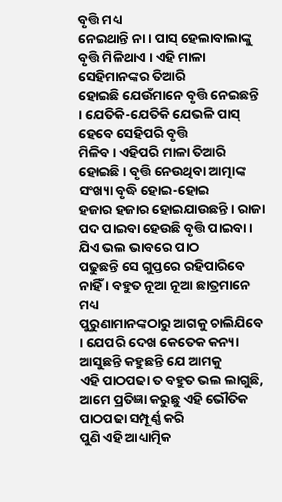ବୃତ୍ତି ମଧ୍ୟ
ନେଇଥାନ୍ତି ନା । ପାସ୍ ହେଲାବାଲାଙ୍କୁ ବୃତ୍ତି ମିଳିଥାଏ । ଏହି ମାଳା ସେହିମାନଙ୍କର ତିଆରି
ହୋଇଛି ଯେଉଁମାନେ ବୃତ୍ତି ନେଇଛନ୍ତି । ଯେତିକି-ଯେତିକି ଯେଭଳି ପାସ୍ ହେବେ ସେହିପରି ବୃତ୍ତି
ମିଳିବ । ଏହିପରି ମାଳା ତିଆରି ହୋଇଛି । ବୃତ୍ତି ନେଉଥିବା ଆତ୍ମାଙ୍କ ସଂଖ୍ୟା ବୃଦ୍ଧି ହୋଇ-ହୋଇ
ହଜାର ହଜାର ହୋଇଯାଉଛନ୍ତି । ରାଜା ପଦ ପାଇବା ହେଉଛି ବୃତ୍ତି ପାଇବା । ଯିଏ ଭଲ ଭାବରେ ପାଠ
ପଢୁଛନ୍ତି ସେ ଗୁପ୍ତରେ ରହିପାରିବେ ନାହିଁ । ବହୁତ ନୂଆ ନୂଆ ଛାତ୍ରମାନେ ମଧ୍ୟ
ପୁରୁଣାମାନଙ୍କଠାରୁ ଆଗକୁ ଚାଲିଯିବେ । ଯେପରି ଦେଖ କେତେକ କନ୍ୟା ଆସୁଛନ୍ତି କହୁଛନ୍ତି ଯେ ଆମକୁ
ଏହି ପାଠପଢା ତ ବହୁତ ଭଲ ଲାଗୁଛି, ଆମେ ପ୍ରତିଜ୍ଞା କରୁଛୁ ଏହି ଭୌତିକ ପାଠପଢା ସମ୍ପୂର୍ଣ୍ଣ କରି
ପୁଣି ଏହି ଆଧ୍ୟାତ୍ମିକ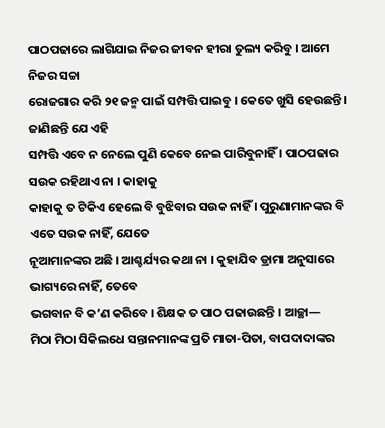ପାଠପଢାରେ ଲାଗିଯାଇ ନିଜର ଜୀବନ ହୀରା ତୁଲ୍ୟ କରିବୁ । ଆମେ ନିଜର ସଚ୍ଚା
ରୋଜଗାର କରି ୨୧ ଜନ୍ମ ପାଇଁ ସମ୍ପତ୍ତି ପାଇବୁ । କେତେ ଖୁସି ହେଉଛନ୍ତି । ଜାଣିଛନ୍ତି ଯେ ଏହି
ସମ୍ପତ୍ତି ଏବେ ନ ନେଲେ ପୁଣି କେବେ ନେଇ ପାରିବୁନାହିଁ । ପାଠପଢାର ସଉକ ରହିଥାଏ ନା । କାହାକୁ
କାହାକୁ ତ ଟିକିଏ ହେଲେ ବି ବୁଝିବାର ସଉକ ନାହିଁ । ପୁରୁଣାମାନଙ୍କର ବି ଏତେ ସଉକ ନାହିଁ, ଯେତେ
ନୂଆମାନଙ୍କର ଅଛି । ଆଶ୍ଚର୍ଯ୍ୟର କଥା ନା । କୁହାଯିବ ଡ୍ରାମା ଅନୁସାରେ ଭାଗ୍ୟରେ ନାହିଁ, ତେବେ
ଭଗବାନ ବି କ’ଣ କରିବେ । ଶିକ୍ଷକ ତ ପାଠ ପଢାଉଛନ୍ତି । ଆଚ୍ଛା—
ମିଠା ମିଠା ସିକିଲଧେ ସନ୍ତାନମାନଙ୍କ ପ୍ରତି ମାତା-ପିତା, ବାପଦାଦାଙ୍କର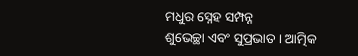ମଧୁର ସ୍ନେହ ସମ୍ପନ୍ନ
ଶୁଭେଚ୍ଛା ଏବଂ ସୁପ୍ରଭାତ । ଆତ୍ମିକ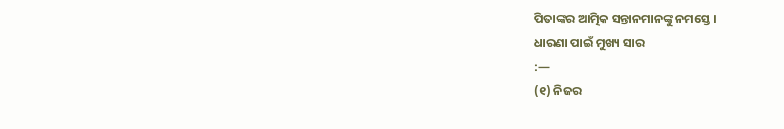ପିତାଙ୍କର ଆତ୍ମିକ ସନ୍ତାନମାନଙ୍କୁ ନମସ୍ତେ ।
ଧାରଣା ପାଇଁ ମୁଖ୍ୟ ସାର
:—
(୧) ନିଜର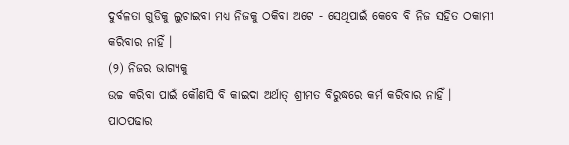ଦୁର୍ବଳତା ଗୁଡିକୁ ଲୁଚାଇବା ମଧ୍ୟ ନିଜକୁ ଠକିବା ଅଟେ - ସେଥିପାଇଁ କେବେ ବି ନିଜ ସହିତ ଠକାମୀ
କରିବାର ନାହିଁ ।
(୨) ନିଜର ଭାଗ୍ୟକୁ
ଉଚ୍ଚ କରିବା ପାଇଁ କୌଣସି ବି କାଇଦା ଅର୍ଥାତ୍ ଶ୍ରୀମତ ବିରୁଦ୍ଧରେ କର୍ମ କରିବାର ନାହିଁ ।
ପାଠପଢାର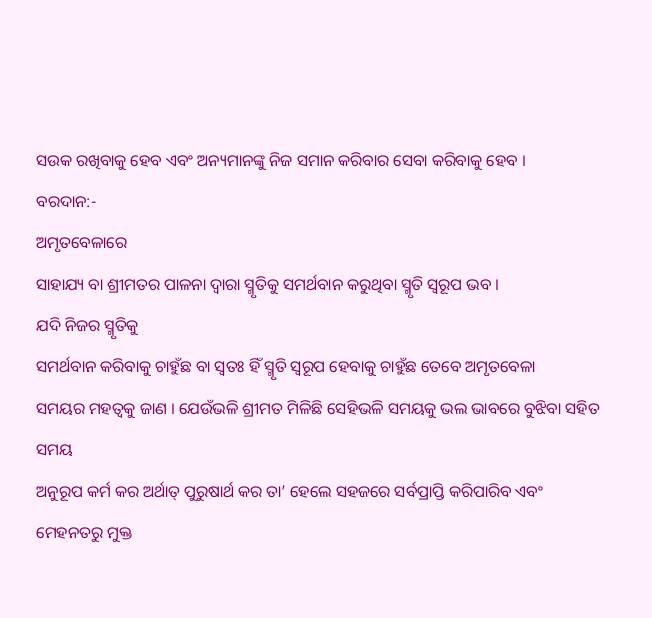ସଉକ ରଖିବାକୁ ହେବ ଏବଂ ଅନ୍ୟମାନଙ୍କୁ ନିଜ ସମାନ କରିବାର ସେବା କରିବାକୁ ହେବ ।
ବରଦାନ:-
ଅମୃତବେଳାରେ
ସାହାଯ୍ୟ ବା ଶ୍ରୀମତର ପାଳନା ଦ୍ୱାରା ସ୍ମୃତିକୁ ସମର୍ଥବାନ କରୁଥିବା ସ୍ମୃତି ସ୍ୱରୂପ ଭବ ।
ଯଦି ନିଜର ସ୍ମୃତିକୁ
ସମର୍ଥବାନ କରିବାକୁ ଚାହୁଁଛ ବା ସ୍ୱତଃ ହିଁ ସ୍ମୃତି ସ୍ୱରୂପ ହେବାକୁ ଚାହୁଁଛ ତେବେ ଅମୃତବେଳା
ସମୟର ମହତ୍ୱକୁ ଜାଣ । ଯେଉଁଭଳି ଶ୍ରୀମତ ମିଳିଛି ସେହିଭଳି ସମୟକୁ ଭଲ ଭାବରେ ବୁଝିବା ସହିତ ସମୟ
ଅନୁରୂପ କର୍ମ କର ଅର୍ଥାତ୍ ପୁରୁଷାର୍ଥ କର ତା’ ହେଲେ ସହଜରେ ସର୍ବପ୍ରାପ୍ତି କରିପାରିବ ଏବଂ
ମେହନତରୁ ମୁକ୍ତ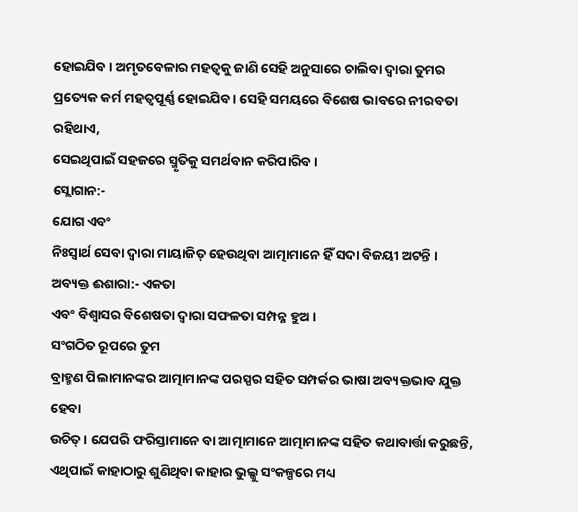ହୋଇଯିବ । ଅମୃତବେଳାର ମହତ୍ୱକୁ ଜାଣି ସେହି ଅନୁସାରେ ଚାଲିବା ଦ୍ୱାରା ତୁମର
ପ୍ରତ୍ୟେକ କର୍ମ ମହତ୍ୱପୂର୍ଣ୍ଣ ହୋଇଯିବ । ସେହି ସମୟରେ ବିଶେଷ ଭାବରେ ନୀରବତା ରହିଥାଏ,
ସେଇଥିପାଇଁ ସହଜରେ ସ୍ମୃତିକୁ ସମର୍ଥବାନ କରିପାରିବ ।
ସ୍ଲୋଗାନ:-
ଯୋଗ ଏବଂ
ନିଃସ୍ୱାର୍ଥ ସେବା ଦ୍ୱାରା ମାୟାଜିତ୍ ହେଉଥିବା ଆତ୍ମାମାନେ ହିଁ ସଦା ବିଜୟୀ ଅଟନ୍ତି ।
ଅବ୍ୟକ୍ତ ଈଶାରା:- ଏକତା
ଏବଂ ବିଶ୍ୱାସର ବିଶେଷତା ଦ୍ୱାରା ସଫଳତା ସମ୍ପନ୍ନ ହୁଅ ।
ସଂଗଠିତ ରୂପରେ ତୁମ
ବ୍ରାହ୍ମଣ ପିଲାମାନଙ୍କର ଆତ୍ମାମାନଙ୍କ ପରସ୍ପର ସହିତ ସମ୍ପର୍କର ଭାଷା ଅବ୍ୟକ୍ତଭାବ ଯୁକ୍ତ ହେବା
ଉଚିତ୍ । ଯେପରି ଫରିସ୍ତାମାନେ ବା ଆତ୍ମାମାନେ ଆତ୍ମାମାନଙ୍କ ସହିତ କଥାବାର୍ତ୍ତା କରୁଛନ୍ତି,
ଏଥିପାଇଁ କାହାଠାରୁ ଶୁଣିଥିବା କାହାର ଭୁଲ୍କୁ ସଂକଳ୍ପରେ ମଧ୍ୟ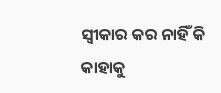ସ୍ୱୀକାର କର ନାହିଁ କି କାହାକୁ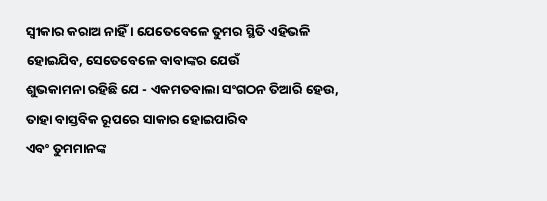ସ୍ୱୀକାର କରାଅ ନାହିଁ । ଯେତେବେଳେ ତୁମର ସ୍ଥିତି ଏହିଭଳି ହୋଇଯିବ, ସେତେବେଳେ ବାବାଙ୍କର ଯେଉଁ
ଶୁଭକାମନା ରହିଛି ଯେ - ଏକମତବାଲା ସଂଗଠନ ତିଆରି ହେଉ, ତାହା ବାସ୍ତବିକ ରୂପରେ ସାକାର ହୋଇପାରିବ
ଏବଂ ତୁମମାନଙ୍କ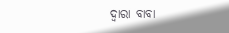ଦ୍ୱାରା ବାବା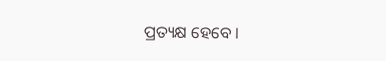ପ୍ରତ୍ୟକ୍ଷ ହେବେ ।